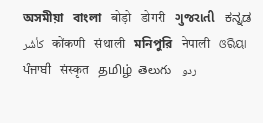অসমীয়া   বাংলা   बोड़ो   डोगरी   ગુજરાતી   ಕನ್ನಡ   كأشُر   कोंकणी   संथाली   মনিপুরি   नेपाली   ଓରିୟା   ਪੰਜਾਬੀ   संस्कृत   தமிழ்  తెలుగు   ردو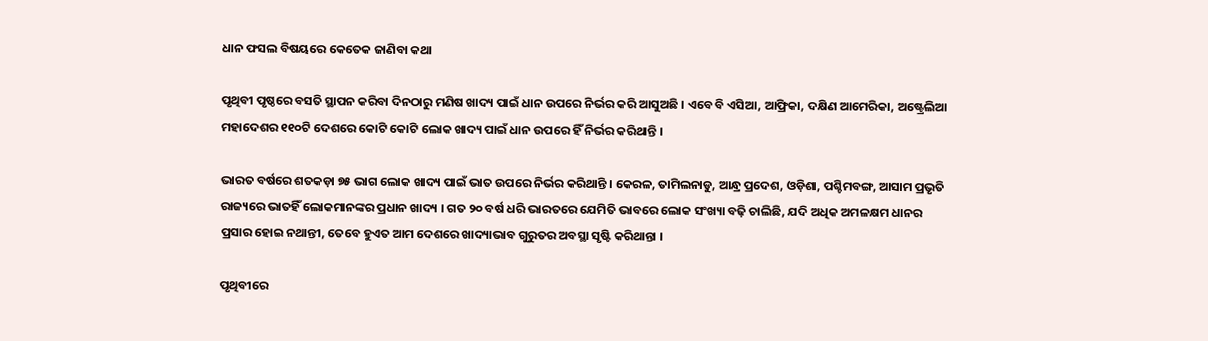ଧାନ ଫସଲ ବିଷୟରେ କେତେକ ଜାଣିବା କଥା

ପୃଥିବୀ ପୃଷ୍ଠରେ ବସତି ସ୍ଥାପନ କରିବା ଦିନଠାରୁ ମଣିଷ ଖାଦ୍ୟ ପାଇଁ ଧାନ ଉପରେ ନିର୍ଭର କରି ଆସୁଅଛି । ଏବେ ବି ଏସିଆ, ଆଫ୍ରିକା, ଦକ୍ଷିଣ ଆମେରିକା, ଅଷ୍ଟ୍ରେଲିଆ ମହାଦେଶର ୧୧୦ଟି ଦେଶରେ କୋଟି କୋଟି ଲୋକ ଖାଦ୍ୟ ପାଇଁ ଧାନ ଉପରେ ହିଁ ନିର୍ଭର କରିଥାନ୍ତି ।

ଭାରତ ବର୍ଷରେ ଶତକଡ଼ା ୭୫ ଭାଗ ଲୋକ ଖାଦ୍ୟ ପାଇଁ ଭାତ ଉପରେ ନିର୍ଭର କରିଥାନ୍ତି । କେରଳ, ତାମିଲନାଡୁ, ଆନ୍ଧ୍ର ପ୍ରଦେଶ, ଓଡ଼ିଶା, ପଶ୍ଚିମବଙ୍ଗ, ଆସାମ ପ୍ରଭୃତି ରାଜ୍ୟରେ ଭାତହିଁ ଲୋକମାନଙ୍କର ପ୍ରଧାନ ଖାଦ୍ୟ । ଗତ ୨୦ ବର୍ଷ ଧରି ଭାରତରେ ଯେମିତି ଭାବରେ ଲୋକ ସଂଖ୍ୟା ବଢ଼ି ଚାଲିଛି, ଯଦି ଅଧିକ ଅମଳକ୍ଷମ ଧାନର ପ୍ରସାର ହୋଇ ନଥାନ୍ତୀ, ତେବେ ହୁଏତ ଆମ ଦେଶରେ ଖାଦ୍ୟାଭାବ ଗୁରୁତର ଅବସ୍ଥା ସୃଷ୍ଟି କରିଥାନ୍ତା ।

ପୃଥିବୀରେ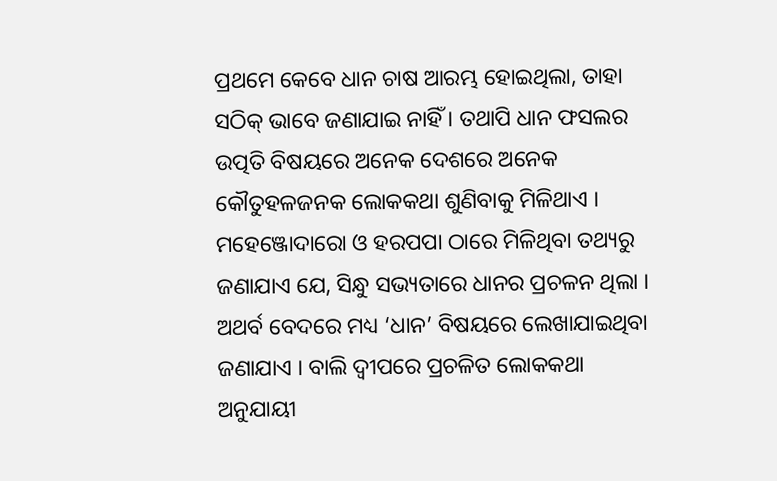ପ୍ରଥମେ କେବେ ଧାନ ଚାଷ ଆରମ୍ଭ ହୋଇଥିଲା, ତାହା ସଠିକ୍ ଭାବେ ଜଣାଯାଇ ନାହିଁ । ତଥାପି ଧାନ ଫସଲର ଉତ୍ପତି ବିଷୟରେ ଅନେକ ଦେଶରେ ଅନେକ କୌତୁହଳଜନକ ଲୋକକଥା ଶୁଣିବାକୁ ମିଳିଥାଏ । ମହେଞ୍ଜୋଦାରୋ ଓ ହରପପା ଠାରେ ମିଳିଥିବା ତଥ୍ୟରୁ ଜଣାଯାଏ ଯେ, ସିନ୍ଧୁ ସଭ୍ୟତାରେ ଧାନର ପ୍ରଚଳନ ଥିଲା । ଅଥର୍ବ ବେଦରେ ମଧ୍ୟ ‘ଧାନ’ ବିଷୟରେ ଲେଖାଯାଇଥିବା ଜଣାଯାଏ । ବାଲି ଦ୍ଵୀପରେ ପ୍ରଚଳିତ ଲୋକକଥା ଅନୁଯାୟୀ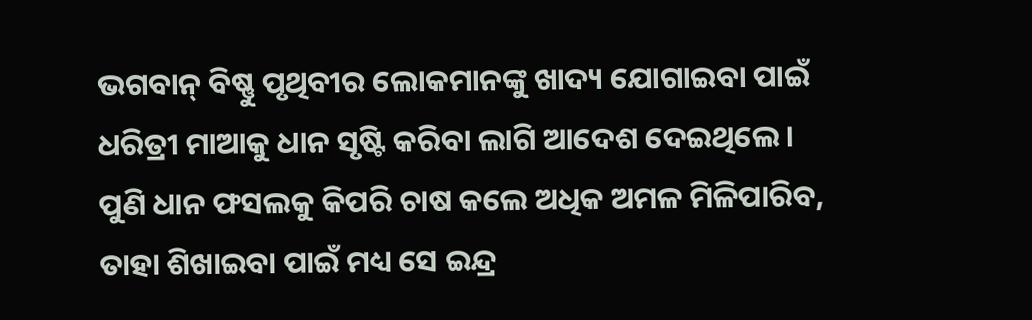ଭଗବାନ୍ ବିଷ୍ଣୁ ପୃଥିବୀର ଲୋକମାନଙ୍କୁ ଖାଦ୍ୟ ଯୋଗାଇବା ପାଇଁ ଧରିତ୍ରୀ ମାଆକୁ ଧାନ ସୃଷ୍ଟି କରିବା ଲାଗି ଆଦେଶ ଦେଇଥିଲେ । ପୁଣି ଧାନ ଫସଲକୁ କିପରି ଚାଷ କଲେ ଅଧିକ ଅମଳ ମିଳିପାରିବ, ତାହା ଶିଖାଇବା ପାଇଁ ମଧ୍ୟ ସେ ଇନ୍ଦ୍ର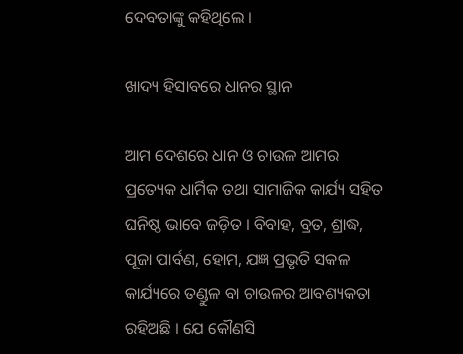ଦେବତାଙ୍କୁ କହିଥିଲେ ।

ଖାଦ୍ୟ ହିସାବରେ ଧାନର ସ୍ଥାନ

ଆମ ଦେଶରେ ଧାନ ଓ ଚାଉଳ ଆମର ପ୍ରତ୍ୟେକ ଧାର୍ମିକ ତଥା ସାମାଜିକ କାର୍ଯ୍ୟ ସହିତ ଘନିଷ୍ଠ ଭାବେ ଜଡ଼ିତ । ବିବାହ, ବ୍ରତ, ଶ୍ରାଦ୍ଧ, ପୂଜା ପାର୍ବଣ, ହୋମ, ଯଜ୍ଞ ପ୍ରଭୃତି ସକଳ କାର୍ଯ୍ୟରେ ତଣ୍ଡୁଳ ବା ଚାଉଳର ଆବଶ୍ୟକତା ରହିଅଛି । ଯେ କୌଣସି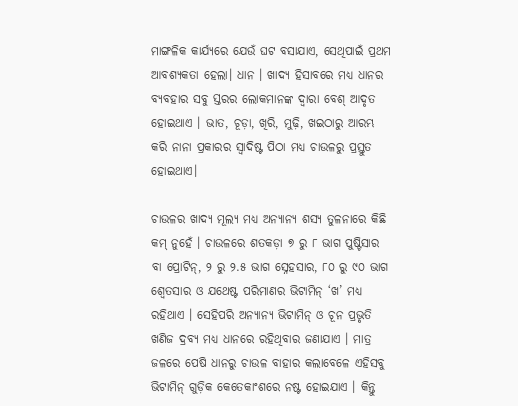ମାଙ୍ଗଳିକ କାର୍ଯ୍ୟରେ ଯେଉଁ ଘଟ ବସାଯାଏ, ସେଥିପାଇଁ ପ୍ରଥମ ଆବଶ୍ୟକତା ହେଲା। ଧାନ । ଖାଦ୍ୟ ହିସାବରେ ମଧ୍ୟ ଧାନର ବ୍ୟବହାର ସବୁ ସ୍ତରର ଲୋକମାନଙ୍କ ଦ୍ଵାରା ବେଶ୍ ଆଦୃତ ହୋଇଥାଏ । ଭାତ, ଚୂଡ଼ା, ଖିରି, ମୁଢ଼ି, ଖଇଠାରୁ ଆରମ୍ଭ କରି ନାନା ପ୍ରକାରର ସ୍ଵାଦିଷ୍ଟ ପିଠା ମଧ୍ୟ ଚାଉଳରୁ ପ୍ରସ୍ତୁତ ହୋଇଥାଏ।

ଚାଉଳର ଖାଦ୍ୟ ମୂଲ୍ୟ ମଧ୍ୟ ଅନ୍ୟାନ୍ୟ ଶସ୍ୟ ତୁଳନାରେ କିଛି କମ୍ ନୁହେଁ । ଚାଉଳରେ ଶତକଡ଼ା ୭ ରୁ ୮ ଭାଗ ପୁଷ୍ଟିସାର ବା ପ୍ରୋଟିନ୍, ୨ ରୁ ୨.୫ ଭାଗ ସ୍ନେହସାର, ୮୦ ରୁ ୯୦ ଭାଗ ଶ୍ଵେତସାର ଓ ଯଥେଷ୍ଟ ପରିମାଣର ଭିଟାମିନ୍ ‘ଖ’ ମଧ୍ୟ ରହିଥାଏ । ସେହିପରି ଅନ୍ୟାନ୍ୟ ଭିଟାମିନ୍ ଓ ଚୂନ ପ୍ରଭୃତି ଖଣିଜ ଦ୍ରବ୍ୟ ମଧ୍ୟ ଧାନରେ ରହିଥିବାର ଜଣାଯାଏ । ମାତ୍ର ଜଳରେ ପେଷି ଧାନରୁ ଚାଉଳ ବାହାର କଲାବେଳେ ଏହିସବୁ ଭିଟାମିନ୍ ଗୁଡ଼ିକ କେତେକାଂଶରେ ନଷ୍ଟ ହୋଇଯାଏ । କିନ୍ତୁ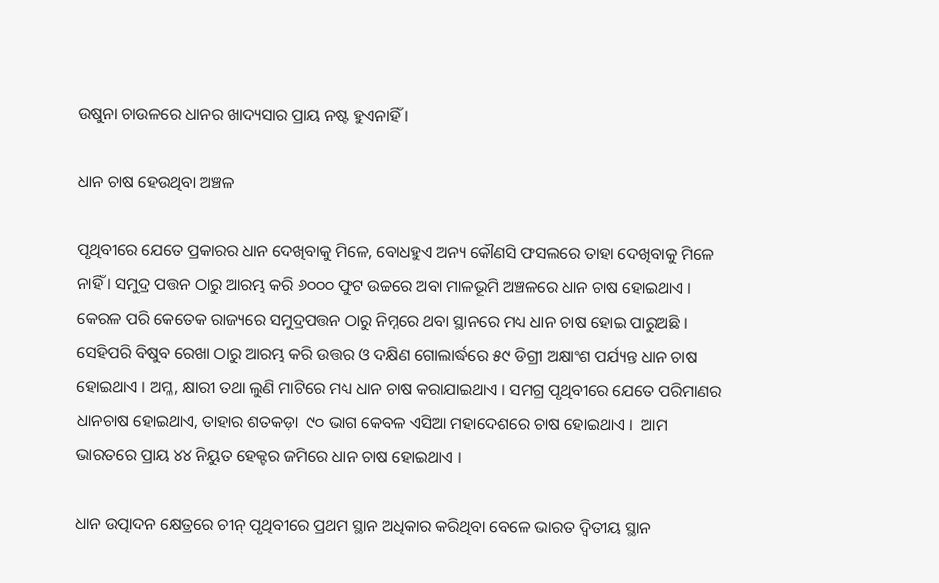ଉଷୁନା ଚାଉଳରେ ଧାନର ଖାଦ୍ୟସାର ପ୍ରାୟ ନଷ୍ଟ ହୁଏନାହିଁ ।

ଧାନ ଚାଷ ହେଉଥିବା ଅଞ୍ଚଳ

ପୃଥିବୀରେ ଯେତେ ପ୍ରକାରର ଧାନ ଦେଖିବାକୁ ମିଳେ, ବୋଧହୁଏ ଅନ୍ୟ କୌଣସି ଫସଲରେ ତାହା ଦେଖିବାକୁ ମିଳେ ନାହିଁ । ସମୁଦ୍ର ପତ୍ତନ ଠାରୁ ଆରମ୍ଭ କରି ୬୦୦୦ ଫୁଟ ଉଚ୍ଚରେ ଅବା ମାଳଭୂମି ଅଞ୍ଚଳରେ ଧାନ ଚାଷ ହୋଇଥାଏ । କେରଳ ପରି କେତେକ ରାଜ୍ୟରେ ସମୁଦ୍ରପତ୍ତନ ଠାରୁ ନିମ୍ନରେ ଥବା ସ୍ଥାନରେ ମଧ୍ୟ ଧାନ ଚାଷ ହୋଇ ପାରୁଅଛି । ସେହିପରି ବିଷୁବ ରେଖା ଠାରୁ ଆରମ୍ଭ କରି ଉତ୍ତର ଓ ଦକ୍ଷିଣ ଗୋଲାର୍ଦ୍ଧରେ ୫୯ ଡିଗ୍ରୀ ଅକ୍ଷାଂଶ ପର୍ଯ୍ୟନ୍ତ ଧାନ ଚାଷ ହୋଇଥାଏ । ଅମ୍ଳ, କ୍ଷାରୀ ତଥା ଲୁଣି ମାଟିରେ ମଧ୍ୟ ଧାନ ଚାଷ କରାଯାଇଥାଏ । ସମଗ୍ର ପୃଥିବୀରେ ଯେତେ ପରିମାଣର ଧାନଚାଷ ହୋଇଥାଏ, ତାହାର ଶତକଡ଼ା  ୯୦ ଭାଗ କେବଳ ଏସିଆ ମହାଦେଶରେ ଚାଷ ହୋଇଥାଏ ।  ଆମ ଭାରତରେ ପ୍ରାୟ ୪୪ ନିୟୁତ ହେକ୍ଟର ଜମିରେ ଧାନ ଚାଷ ହୋଇଥାଏ ।

ଧାନ ଉତ୍ପାଦନ କ୍ଷେତ୍ରରେ ଚୀନ୍ ପୃଥିବୀରେ ପ୍ରଥମ ସ୍ଥାନ ଅଧିକାର କରିଥିବା ବେଳେ ଭାରତ ଦ୍ଵିତୀୟ ସ୍ଥାନ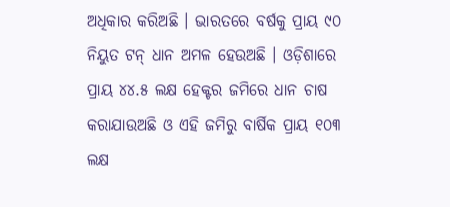ଅଧିକାର କରିଅଛି । ଭାରତରେ ବର୍ଷକୁ ପ୍ରାୟ ୯୦ ନିୟୁତ ଟନ୍ ଧାନ ଅମଳ ହେଉଅଛି । ଓଡ଼ିଶାରେ ପ୍ରାୟ ୪୪.୫ ଲକ୍ଷ ହେକ୍ଟର ଜମିରେ ଧାନ ଚାଷ କରାଯାଉଅଛି ଓ ଏହି ଜମିରୁ ବାର୍ଷିକ ପ୍ରାୟ ୧୦୩ ଲକ୍ଷ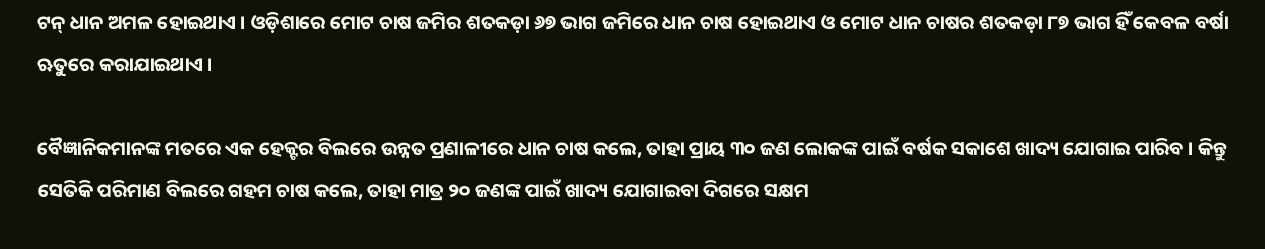ଟନ୍ ଧାନ ଅମଳ ହୋଇଥାଏ । ଓଡ଼ିଶାରେ ମୋଟ ଚାଷ ଜମିର ଶତକଡ଼ା ୬୭ ଭାଗ ଜମିରେ ଧାନ ଚାଷ ହୋଇଥାଏ ଓ ମୋଟ ଧାନ ଚାଷର ଶତକଡ଼ା ୮୭ ଭାଗ ହିଁ କେବଳ ବର୍ଷା ଋତୁରେ କରାଯାଇଥାଏ ।

ବୈଜ୍ଞାନିକମାନଙ୍କ ମତରେ ଏକ ହେକ୍ଟର ବିଲରେ ଉନ୍ନତ ପ୍ରଣାଳୀରେ ଧାନ ଚାଷ କଲେ, ତାହା ପ୍ରାୟ ୩୦ ଜଣ ଲୋକଙ୍କ ପାଇଁ ବର୍ଷକ ସକାଶେ ଖାଦ୍ୟ ଯୋଗାଇ ପାରିବ । କିନ୍ତୁ ସେତିକି ପରିମାଣ ବିଲରେ ଗହମ ଚାଷ କଲେ, ତାହା ମାତ୍ର ୨୦ ଜଣଙ୍କ ପାଇଁ ଖାଦ୍ୟ ଯୋଗାଇବା ଦିଗରେ ସକ୍ଷମ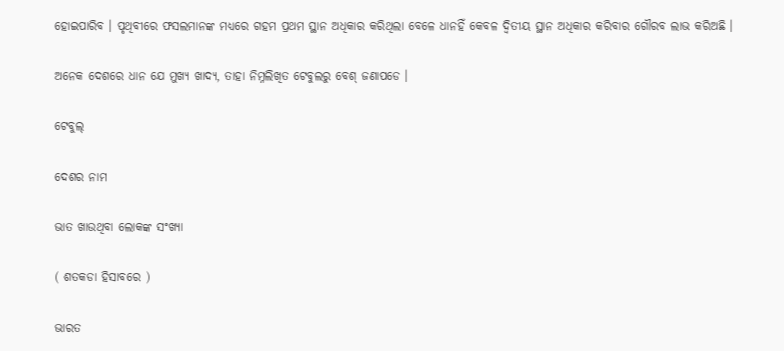ହୋଇପାରିବ । ପୃଥିବୀରେ ଫସଲମାନଙ୍କ ମଧ୍ୟରେ ଗହମ ପ୍ରଥମ ସ୍ଥାନ ଅଧିକାର କରିଥିଲା ବେଳେ ଧାନହିଁ କେବଳ ଦ୍ଵିତୀୟ ସ୍ଥାନ ଅଧିକାର କରିବାର ଗୌରବ ଲାଭ କରିଅଛି ।

ଅନେକ ଦେଶରେ ଧାନ ଯେ ମୁଖ୍ୟ ଖାଦ୍ୟ, ତାହା ନିମ୍ନଲିଖିତ ଟେବୁଲରୁ ବେଶ୍ ଜଣାପଡେ ।

ଟେବୁଲ୍

ଦେଶର ନାମ

ଭାତ ଖାଉଥିବା ଲୋକଙ୍କ ସଂଖ୍ୟା

( ଶତକଡା ହିସାବରେ )

ଭାରତ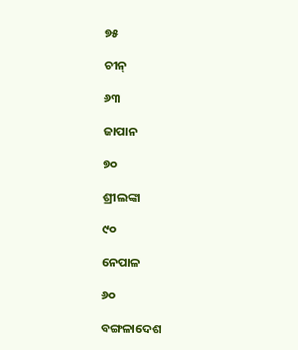୭୫

ଚୀନ୍

୬୩

ଜାପାନ

୭୦

ଶ୍ରୀଲଙ୍କା

୯୦

ନେପାଳ

୬୦

ବଙ୍ଗଳାଦେଶ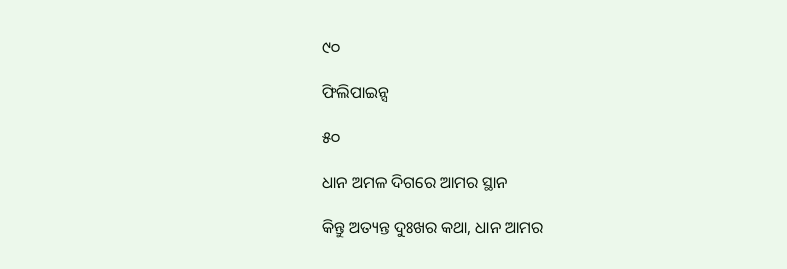୯୦

ଫିଲିପାଇନ୍ସ

୫୦

ଧାନ ଅମଳ ଦିଗରେ ଆମର ସ୍ଥାନ

କିନ୍ତୁ ଅତ୍ୟନ୍ତ ଦୁଃଖର କଥା, ଧାନ ଆମର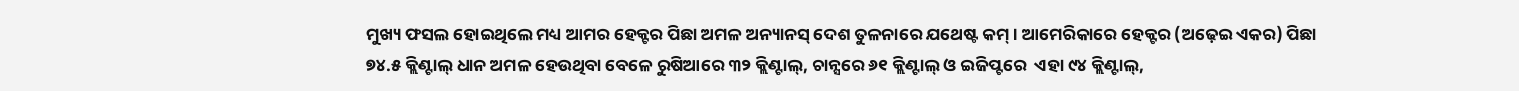ମୁଖ୍ୟ ଫସଲ ହୋଇଥିଲେ ମଧ୍ୟ ଆମର ହେକ୍ଟର ପିଛା ଅମଳ ଅନ୍ୟାନସ୍ ଦେଶ ତୁଳନାରେ ଯଥେଷ୍ଟ କମ୍ । ଆମେରିକାରେ ହେକ୍ଟର (ଅଢ଼େଇ ଏକର) ପିଛା ୭୪.୫ କ୍ଲିଣ୍ଟାଲ୍ ଧାନ ଅମଳ ହେଉଥିବା ବେଳେ ରୁଷିଆରେ ୩୨ କ୍ଲିଣ୍ଟାଲ୍, ଚାନ୍ସରେ ୬୧ କ୍ଲିଣ୍ଟାଲ୍ ଓ ଇଜିପ୍ଟରେ  ଏହା ୯୪ କ୍ଲିଣ୍ଟାଲ୍,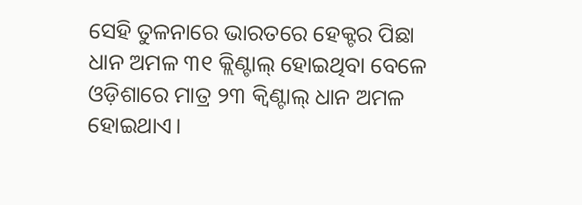ସେହି ତୁଳନାରେ ଭାରତରେ ହେକ୍ଟର ପିଛା ଧାନ ଅମଳ ୩୧ କ୍ଲିଣ୍ଟାଲ୍ ହୋଇଥିବା ବେଳେ ଓଡ଼ିଶାରେ ମାତ୍ର ୨୩ କ୍ଵିଣ୍ଟାଲ୍ ଧାନ ଅମଳ ହୋଇଥାଏ।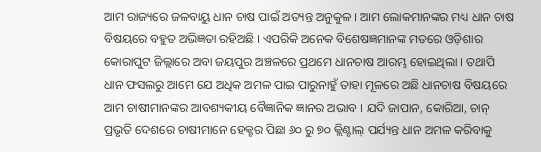ଆମ ରାଜ୍ୟରେ ଜଳବାୟୁ ଧାନ ଚାଷ ପାଇଁ ଅତ୍ୟନ୍ତ ଅନୁକୁଳ । ଆମ ଲୋକମାନଙ୍କର ମଧ୍ୟ ଧାନ ଚାଷ ବିଷୟରେ ବହୁତ ଅଭିଜ୍ଞତା ରହିଅଛି । ଏପରିକି ଅନେକ ବିଶେଷଜ୍ଞମାନଙ୍କ ମତରେ ଓଡ଼ିଶାର କୋରାପୁଟ ଜିଲ୍ଲାରେ ଅବା ଜୟପୁର ଅଞ୍ଚଳରେ ପ୍ରଥମେ ଧାନଚାଷ ଆରମ୍ଭ ହୋଇଥିଲା । ତଥାପି ଧାନ ଫସଲରୁ ଆମେ ଯେ ଅଧିକ ଅମଳ ପାଇ ପାରୁନାହୁଁ ତାହା ମୂଳରେ ଅଛି ଧାନଚାଷ ବିଷୟରେ ଆମ ଚାଷୀମାନଙ୍କର ଆବଶ୍ୟକୀୟ ବୈଜ୍ଞାନିକ ଜ୍ଞାନର ଅଭାବ । ଯଦି ଜାପାନ, କୋରିଆ, ଚାନ୍ ପ୍ରଭୃତି ଦେଶରେ ଚାଷୀମାନେ ହେକ୍ଟର ପିଛା ୬୦ ରୁ ୭୦ କ୍ଲିଣ୍ଟାଲ୍ ପର୍ଯ୍ୟନ୍ତ ଧାନ ଅମଳ କରିବାକୁ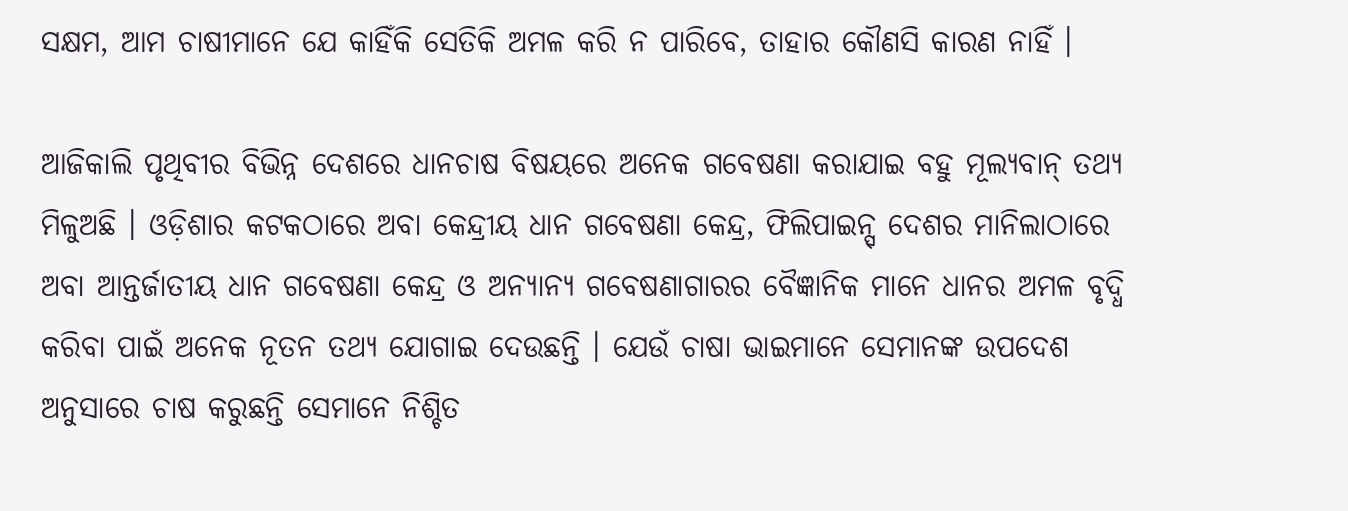ସକ୍ଷମ, ଆମ ଚାଷୀମାନେ ଯେ କାହିଁକି ସେତିକି ଅମଳ କରି ନ ପାରିବେ, ତାହାର କୌଣସି କାରଣ ନାହିଁ ।

ଆଜିକାଲି ପୃଥିବୀର ବିଭିନ୍ନ ଦେଶରେ ଧାନଚାଷ ବିଷୟରେ ଅନେକ ଗବେଷଣା କରାଯାଇ ବହୁ ମୂଲ୍ୟବାନ୍ ତଥ୍ୟ ମିଳୁଅଛି । ଓଡ଼ିଶାର କଟକଠାରେ ଅବା କେନ୍ଦ୍ରୀୟ ଧାନ ଗବେଷଣା କେନ୍ଦ୍ର, ଫିଲିପାଇନ୍ସ୍ ଦେଶର ମାନିଲାଠାରେ ଅବା ଆନ୍ତର୍ଜାତୀୟ ଧାନ ଗବେଷଣା କେନ୍ଦ୍ର ଓ ଅନ୍ୟାନ୍ୟ ଗବେଷଣାଗାରର ବୈଜ୍ଞାନିକ ମାନେ ଧାନର ଅମଳ ବୃଦ୍ଧି କରିବା ପାଇଁ ଅନେକ ନୂତନ ତଥ୍ୟ ଯୋଗାଇ ଦେଉଛନ୍ତି । ଯେଉଁ ଚାଷା ଭାଇମାନେ ସେମାନଙ୍କ ଉପଦେଶ ଅନୁସାରେ ଚାଷ କରୁଛନ୍ତି ସେମାନେ ନିଶ୍ଚିତ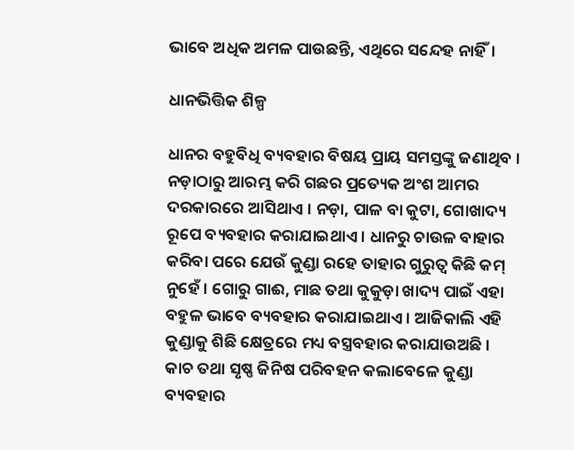ଭାବେ ଅଧିକ ଅମଳ ପାଉଛନ୍ତି, ଏଥିରେ ସନ୍ଦେହ ନାହିଁ।

ଧାନଭିତ୍ତିକ ଶିଳ୍ପ

ଧାନର ବହୁବିଧି ବ୍ୟବହାର ବିଷୟ ପ୍ରାୟ ସମସ୍ତଙ୍କୁ ଜଣାଥିବ । ନଡ଼ାଠାରୁ ଆରମ୍ଭ କରି ଗଛର ପ୍ରତ୍ୟେକ ଅଂଶ ଆମର ଦରକାରରେ ଆସିଥାଏ । ନଡ଼ା, ପାଳ ବା କୁଟା, ଗୋଖାଦ୍ୟ ରୂପେ ବ୍ୟବହାର କରାଯାଇଥାଏ । ଧାନରୁ ଚାଉଳ ବାହାର କରିବା ପରେ ଯେଉଁ କୁଣ୍ଡା ରହେ ତାହାର ଗୁରୁତ୍ଵ କିଛି କମ୍ ନୁହେଁ । ଗୋରୁ ଗାଈ, ମାଛ ତଥା କୁକୁଡ଼ା ଖାଦ୍ୟ ପାଇଁ ଏହା ବହୁଳ ଭାବେ ବ୍ୟବହାର କରାଯାଇଥାଏ । ଆଜିକାଲି ଏହି କୁଣ୍ଡାକୁ ଶିଛି କ୍ଷେତ୍ରରେ ମଧ୍ୟ ବସ୍ତ୍ରବହାର କରାଯାଉଅଛି । କାଚ ତଥା ସୃଷ୍ଣ ଜିନିଷ ପରିବହନ କଲାବେଳେ କୁଣ୍ଡା ବ୍ୟବହାର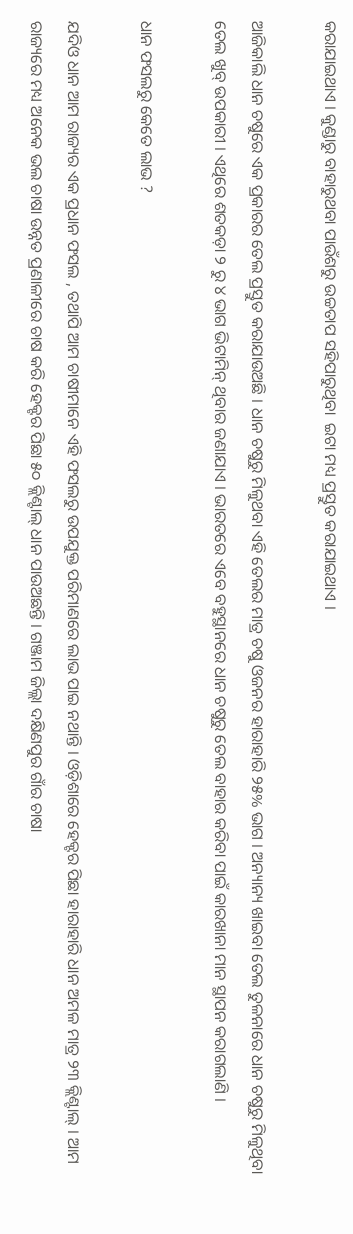କରାଯାଇଥାଏ । କୁଣ୍ଡାରୁ ବାହାରୁଥବା ପାଉଁଶରୁ ଉଚ୍ଚତାପ ସହିପାରୁଥିବା  ଇଟା ମଧ୍ୟ ପ୍ରସ୍ତୁତ କରାଯାଇଥାଏ ।

ଆଜିକାଲି ଧାନ ଚଷୁରେ ଏକ ପ୍ରକାରର ତେଲ ପ୍ରସ୍ତୁତ କରାଯାଉଅଛି । ଧାନ ଚଷୁରୁ ମିଳୁଥବା ଏହି ତେଲର ମାତ୍ର ଚଷୁ ଓଜନର ହାରାହାରି ୨୫% ଭାଗ । ଅନ୍ୟାନ୍ୟ ଖାଇବା ତେଲ ତୁଳନାରେ ଧାନ ଚଷୁରୁ ମିଳୁଥିବା ତେଲ ଖୁବ୍ ଉପକାରୀ । ଏଥିରେ ଶତକଡ଼ା ୨ ରୁ ୪ ଭାଗ ଭିଟାମିନ୍ ଥିବାର ଜଣାଯାଏ । ଭାରତରେ ଏବେ ବହୁସ୍ଥାନରେ ଧାନ ଚଷୁରୁ ତେଲ ବାହାର କରିବା ପାଇଁ କାରଖାନା ମାନ ସ୍ଥାପନ କରାଗଲାଣି ।

ଧାନ ଫସଲରୁ କେତେ ଲାଭ ?

ଯଦିଓ ଧାନ ଆମ ରାଜ୍ୟର ଏକ ପ୍ରଧାନ ଫସଲ , ତଥାପି ଆମ ଚାଷୀମାନେ ଏହି ଫସଲରୁ ଉପଯୁକ୍ତ ପରିମାଣରେ ଲାଭ ପାଇ ନଥାନ୍ତି । ଓଡ଼ିଶାରେ ହେକ୍ଟର ପିଛା ହାରାହାରି ଧାନ ଅମଳ ମାତ୍ର ୨୩ କ୍ଲିଣ୍ଟାଲ୍ । ଆମ ରାଜ୍ୟରେ ମଧ୍ୟ ଅନେକ ଭଲ ଚାଷା ଉନ୍ନତ ପ୍ରଣାଳୀରେ ଚାଷ କରି ହେକ୍ଟର ପିଛା ୫୦ କ୍ଲିଣ୍ଟାଲ୍ ଧାନ ପାଉଅଛନ୍ତି । ଗଞ୍ଜାମ ଜିଲ୍ଲା ଦକ୍ଷିଣପୁର ଗାଁର ଚାଷା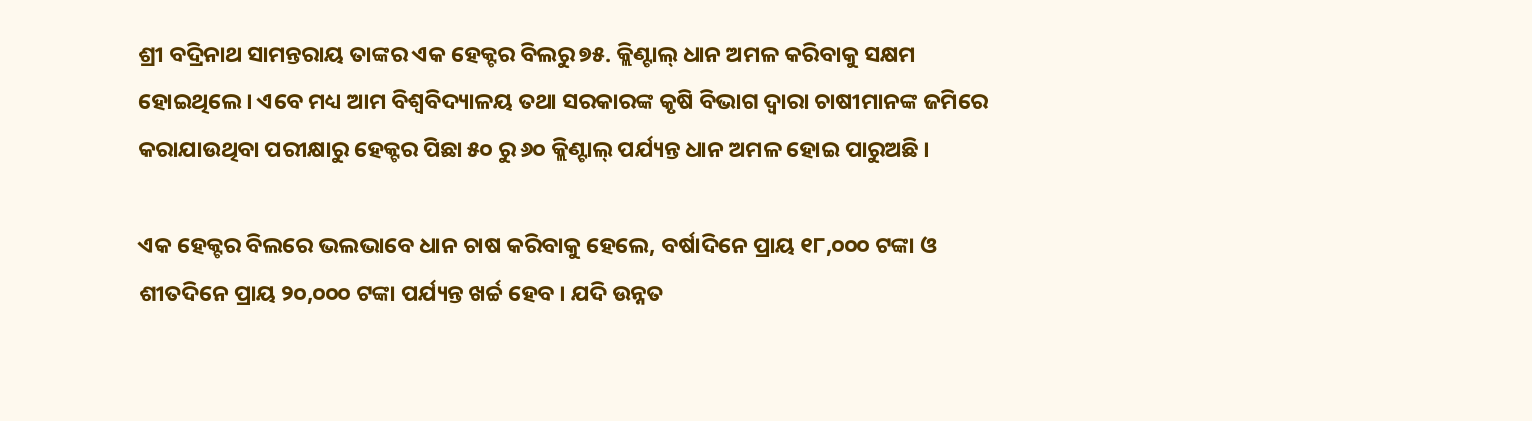ଶ୍ରୀ ବଦ୍ରିନାଥ ସାମନ୍ତରାୟ ତାଙ୍କର ଏକ ହେକ୍ଟର ବିଲରୁ ୭୫. କ୍ଲିଣ୍ଟାଲ୍ ଧାନ ଅମଳ କରିବାକୁ ସକ୍ଷମ ହୋଇଥିଲେ । ଏବେ ମଧ୍ୟ ଆମ ବିଶ୍ଵବିଦ୍ୟାଳୟ ତଥା ସରକାରଙ୍କ କୃଷି ବିଭାଗ ଦ୍ଵାରା ଚାଷୀମାନଙ୍କ ଜମିରେ କରାଯାଉଥିବା ପରୀକ୍ଷାରୁ ହେକ୍ଟର ପିଛା ୫୦ ରୁ ୬୦ କ୍ଲିଣ୍ଟାଲ୍ ପର୍ଯ୍ୟନ୍ତ ଧାନ ଅମଳ ହୋଇ ପାରୁଅଛି ।

ଏକ ହେକ୍ଟର ବିଲରେ ଭଲଭାବେ ଧାନ ଚାଷ କରିବାକୁ ହେଲେ, ବର୍ଷାଦିନେ ପ୍ରାୟ ୧୮,୦୦୦ ଟଙ୍କା ଓ ଶୀତଦିନେ ପ୍ରାୟ ୨୦,୦୦୦ ଟଙ୍କା ପର୍ଯ୍ୟନ୍ତ ଖର୍ଚ୍ଚ ହେବ । ଯଦି ଉନ୍ନତ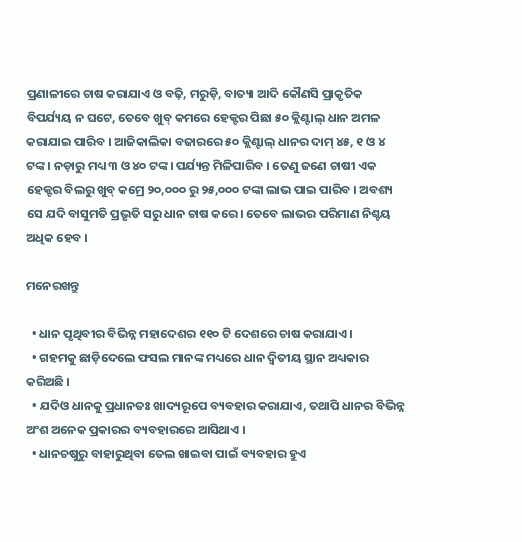ପ୍ରଣାଳୀରେ ଚାଷ କରାଯାଏ ଓ ବଢ଼ି, ମରୁଡ଼ି, ବାତ୍ୟା ଆଦି କୌଣସି ପ୍ରାକୃତିକ ବିପର୍ଯ୍ୟୟ ନ ଘଟେ, ତେବେ ଖୁବ୍ କମରେ ହେକ୍ଟର ପିଛା ୫୦ କ୍ଲିଣ୍ଟାଲ୍ ଧାନ ଅମଳ କରାଯାଇ ପାରିବ । ଆଜିକାଲିକା ବଜାରରେ ୫୦ କ୍ଲିଣ୍ଟାଲ୍ ଧାନର ଦାମ୍ ୪୫, ୧ ଓ ୪ ଟଙ୍କ। ନଡ଼ାରୁ ମଧ୍ୟ ୩ ଓ ୪୦ ଟଙ୍କ। ପର୍ଯ୍ୟନ୍ତ ମିଳିପାରିବ । ତେଣୁ ଜଣେ ଚାଷୀ ଏକ ହେକ୍ଟର ବିଲରୁ ଖୁବ୍ କମ୍ରେ ୨୦,୦୦୦ ରୁ ୨୫,୦୦୦ ଟଙ୍କା ଲାଭ ପାଇ ପାରିବ । ଅବଶ୍ୟ ସେ ଯଦି ବାସୁମତି ପ୍ରଭୃତି ସରୁ ଧାନ ଚାଷ କରେ। ତେବେ ଲାଭର ପରିମାଣ ନିଶ୍ଚୟ ଅଧିକ ହେବ ।

ମନେରଖନ୍ତୁ

  • ଧାନ ପୃଥିବୀର ବିଭିନ୍ନ ମହାଦେଶର ୧୧୦ ଟି ଦେଶରେ ଚାଷ କରାଯାଏ ।
  • ଗହମକୁ ଛାଡ଼ିଦେଲେ ଫସଲ ମାନଙ୍କ ମଧ୍ୟରେ ଧାନ ଦ୍ଵିତୀୟ ସ୍ଥାନ ଅଧ୍ୟକାର କରିଅଛି ।
  • ଯଦିଓ ଧାନକୁ ପ୍ରଧାନତଃ ଖାଦ୍ୟରୂପେ ବ୍ୟବହାର କରାଯାଏ, ତଥାପି ଧାନର ବିଭିନ୍ନ ଅଂଶ ଅନେକ ପ୍ରକାରର ବ୍ୟବହାରରେ ଆସିଥାଏ ।
  • ଧାନଚଷୁରୁ ବାହାରୁଥିବା ତେଲ ଖାଇବା ପାଇଁ ବ୍ୟବହାର ହୁଏ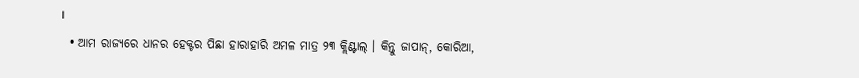।
  • ଆମ ରାଜ୍ୟରେ ଧାନର ହେକ୍ଟର ପିଛା ହାରାହାରି ଅମଳ ମାତ୍ର ୨୩ କ୍ଲିଣ୍ଟାଲ୍ । କିନ୍ତୁ ଜାପାନ୍, କୋରିଆ,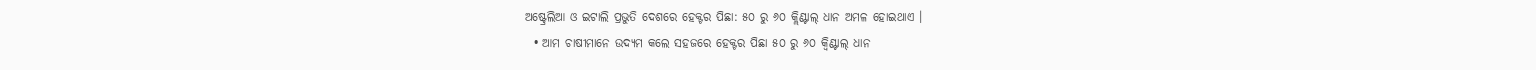ଅଷ୍ଟ୍ରେଲିଆ ଓ ଇଟାଲି ପ୍ରଭୁତି ଦେଶରେ ହେକ୍ଟର ପିଛା: ୫୦ ରୁ ୬୦ କ୍ଲିଣ୍ଟାଲ୍ ଧାନ ଅମଳ ହୋଇଥାଏ ।
  • ଆମ ଚାଷୀମାନେ ଉଦ୍ୟମ କଲେ ସହଜରେ ହେକ୍ଟର ପିଛା ୫୦ ରୁ ୬୦ କ୍ଵିଣ୍ଟାଲ୍ ଧାନ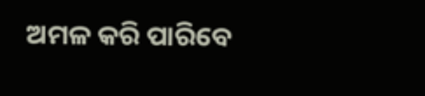ଅମଳ କରି ପାରିବେ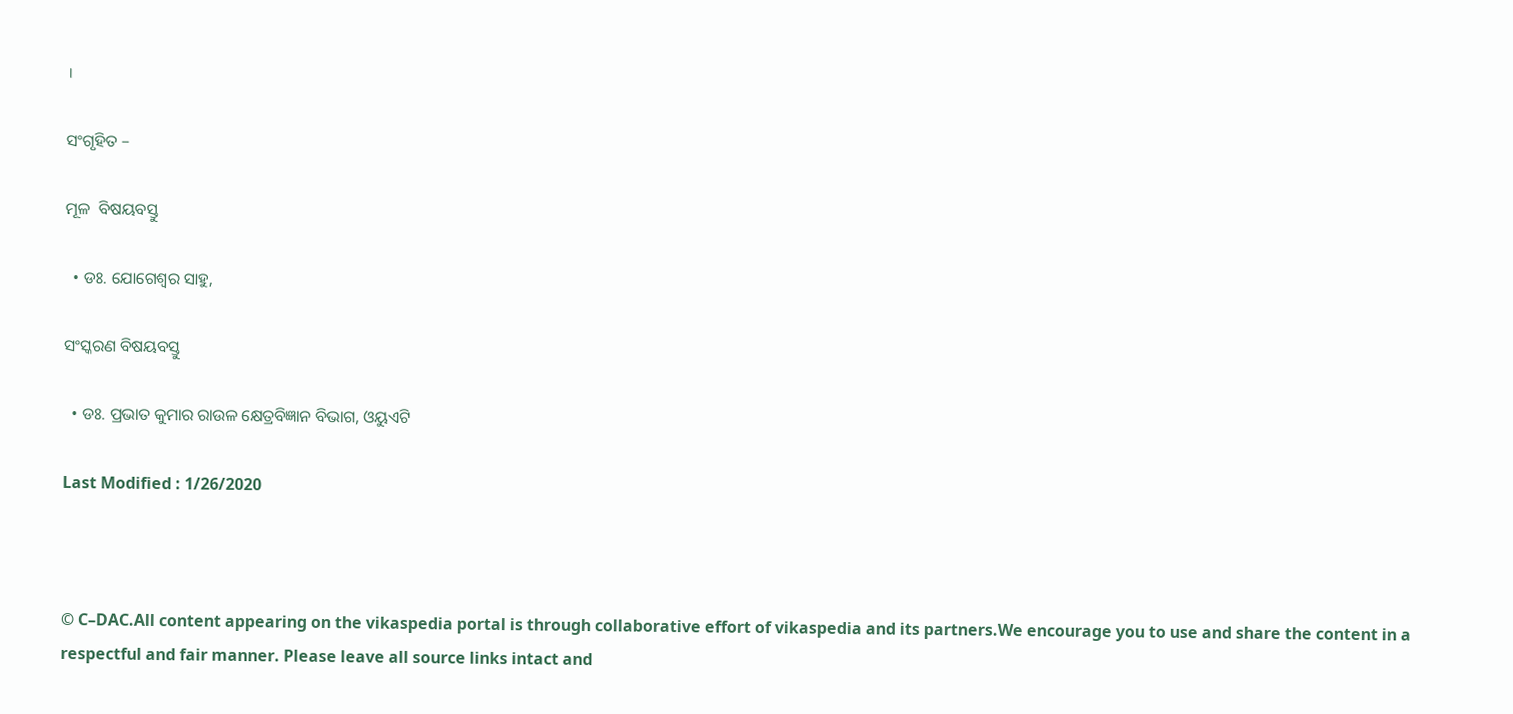।

ସଂଗୃହିତ –

ମୂଳ  ବିଷୟବସ୍ତୁ

  • ଡଃ. ଯୋଗେଶ୍ଵର ସାହୁ,

ସଂସ୍କରଣ ବିଷୟବସ୍ତୁ

  • ଡଃ. ପ୍ରଭାତ କୁମାର ରାଉଳ କ୍ଷେତ୍ରବିଜ୍ଞାନ ବିଭାଗ, ଓୟୁଏଟି

Last Modified : 1/26/2020



© C–DAC.All content appearing on the vikaspedia portal is through collaborative effort of vikaspedia and its partners.We encourage you to use and share the content in a respectful and fair manner. Please leave all source links intact and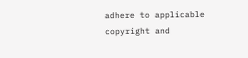adhere to applicable copyright and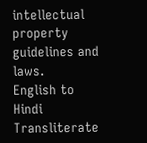intellectual property guidelines and laws.
English to Hindi Transliterate